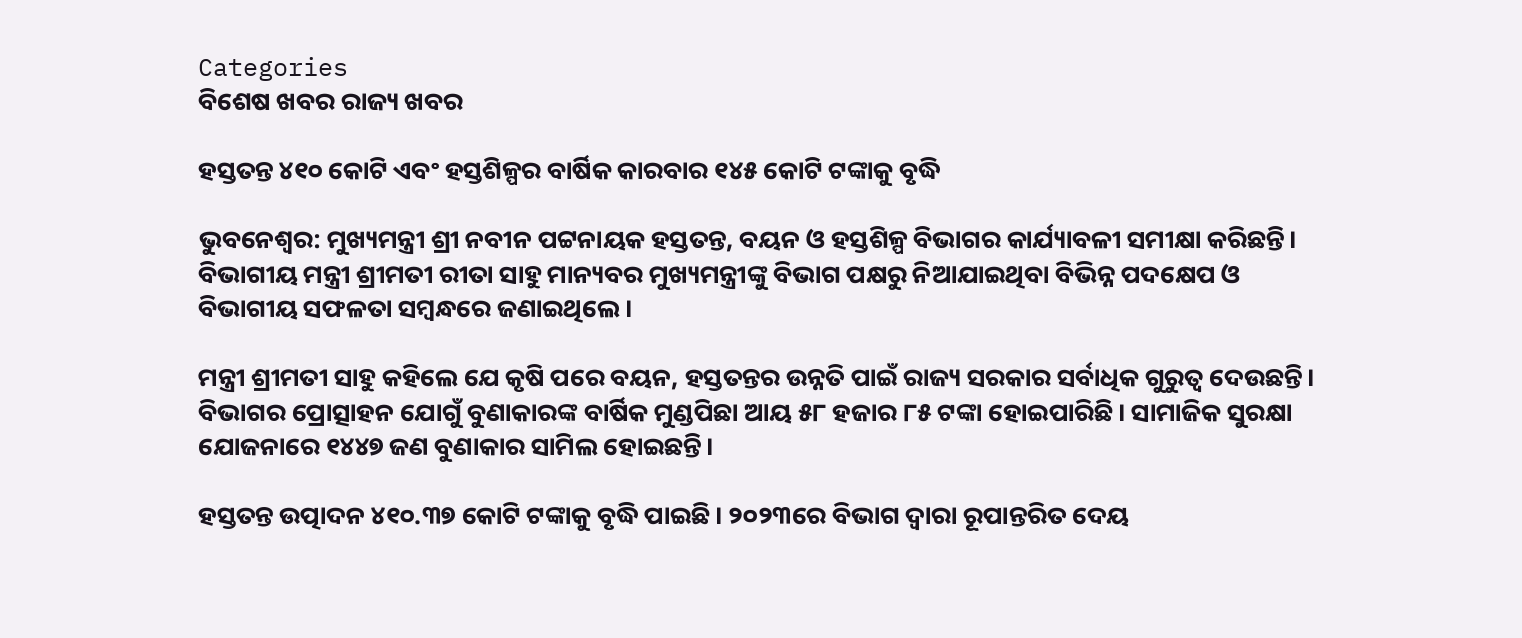Categories
ବିଶେଷ ଖବର ରାଜ୍ୟ ଖବର

ହସ୍ତତନ୍ତ ୪୧୦ କୋଟି ଏବଂ ହସ୍ତଶିଳ୍ପର ବାର୍ଷିକ କାରବାର ୧୪୫ କୋଟି ଟଙ୍କାକୁ ବୃଦ୍ଧି

ଭୁବନେଶ୍ୱର: ମୁଖ୍ୟମନ୍ତ୍ରୀ ଶ୍ରୀ ନବୀନ ପଟ୍ଟନାୟକ ହସ୍ତତନ୍ତ, ବୟନ ଓ ହସ୍ତଶିଳ୍ପ ବିଭାଗର କାର୍ଯ୍ୟାବଳୀ ସମୀକ୍ଷା କରିଛନ୍ତି। ବିଭାଗୀୟ ମନ୍ତ୍ରୀ ଶ୍ରୀମତୀ ରୀତା ସାହୁ ମାନ୍ୟବର ମୁଖ୍ୟମନ୍ତ୍ରୀଙ୍କୁ ବିଭାଗ ପକ୍ଷରୁ ନିଆଯାଇଥିବା ବିଭିନ୍ନ ପଦକ୍ଷେପ ଓ ବିଭାଗୀୟ ସଫଳତା ସମ୍ବନ୍ଧରେ ଜଣାଇଥିଲେ।

ମନ୍ତ୍ରୀ ଶ୍ରୀମତୀ ସାହୁ କହିଲେ ଯେ କୃଷି ପରେ ବୟନ, ହସ୍ତତନ୍ତର ଉନ୍ନତି ପାଇଁ ରାଜ୍ୟ ସରକାର ସର୍ବାଧିକ ଗୁରୁତ୍ୱ ଦେଉଛନ୍ତି। ବିଭାଗର ପ୍ରୋତ୍ସାହନ ଯୋଗୁଁ ବୁଣାକାରଙ୍କ ବାର୍ଷିକ ମୁଣ୍ଡପିଛା ଆୟ ୫୮ ହଜାର ୮୫ ଟଙ୍କା ହୋଇପାରିଛି। ସାମାଜିକ ସୁରକ୍ଷା ଯୋଜନାରେ ୧୪୪୭ ଜଣ ବୁଣାକାର ସାମିଲ ହୋଇଛନ୍ତି।

ହସ୍ତତନ୍ତ ଉତ୍ପାଦନ ୪୧୦.୩୭ କୋଟି ଟଙ୍କାକୁ ବୃଦ୍ଧି ପାଇଛି। ୨୦୨୩ରେ ବିଭାଗ ଦ୍ୱାରା ରୂପାନ୍ତରିତ ଦେୟ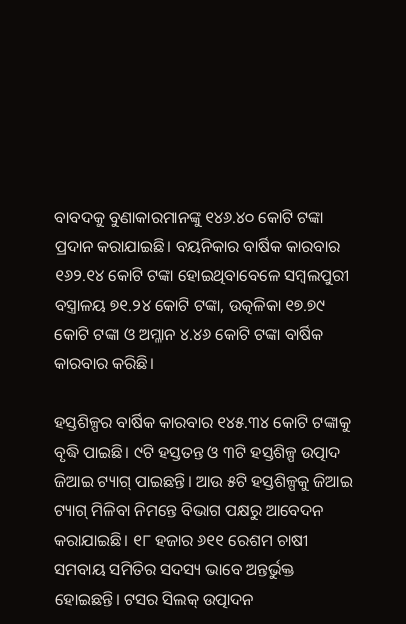ବାବଦକୁ ବୁଣାକାରମାନଙ୍କୁ ୧୪୬.୪୦ କୋଟି ଟଙ୍କା ପ୍ରଦାନ କରାଯାଇଛି। ବୟନିକାର ବାର୍ଷିକ କାରବାର ୧୬୨.୧୪ କୋଟି ଟଙ୍କା ହୋଇଥିବାବେଳେ ସମ୍ବଲପୁରୀ ବସ୍ତ୍ରାଳୟ ୭୧.୨୪ କୋଟି ଟଙ୍କା, ଉତ୍କଳିକା ୧୭.୭୯ କୋଟି ଟଙ୍କା ଓ ଅମ୍ଳାନ ୪.୪୬ କୋଟି ଟଙ୍କା ବାର୍ଷିକ କାରବାର କରିଛି।

ହସ୍ତଶିଳ୍ପର ବାର୍ଷିକ କାରବାର ୧୪୫.୩୪ କୋଟି ଟଙ୍କାକୁ ବୃଦ୍ଧି ପାଇଛି। ୯ଟି ହସ୍ତତନ୍ତ ଓ ୩ଟି ହସ୍ତଶିଳ୍ପ ଉତ୍ପାଦ ଜିଆଇ ଟ୍ୟାଗ୍‌ ପାଇଛନ୍ତି। ଆଉ ୫ଟି ହସ୍ତଶିଳ୍ପକୁ ଜିଆଇ ଟ୍ୟାଗ୍‌ ମିଳିବା ନିମନ୍ତେ ବିଭାଗ ପକ୍ଷରୁ ଆବେଦନ କରାଯାଇଛି। ୧୮ ହଜାର ୬୧୧ ରେଶମ ଚାଷୀ ସମବାୟ ସମିତିର ସଦସ୍ୟ ଭାବେ ଅନ୍ତର୍ଭୁକ୍ତ ହୋଇଛନ୍ତି। ଟସର ସିଲକ୍‌ ଉତ୍ପାଦନ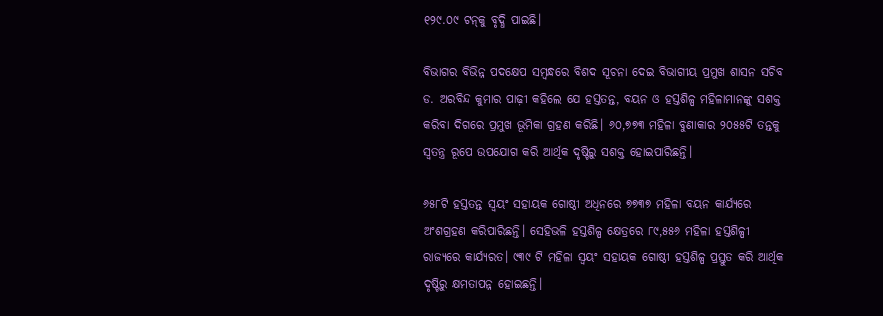୧୨୯.୦୯ ଟନ୍‌କୁ ବୃଦ୍ଧି ପାଇଛି।

ବିଭାଗର ବିଭିନ୍ନ ପଦକ୍ଷେପ ସମ୍ବନ୍ଧରେ ବିଶଦ ସୂଚନା ଦେଇ ବିଭାଗୀୟ ପ୍ରମୁଖ ଶାସନ ସଚିବ ଡ. ଅରବିନ୍ଦ କୁମାର ପାଢ଼ୀ କହିଲେ ଯେ ହସ୍ତତନ୍ତ, ବୟନ ଓ ହସ୍ତଶିଳ୍ପ ମହିଳାମାନଙ୍କୁ ସଶକ୍ତ କରିବା ଦିଗରେ ପ୍ରମୁଖ ଭୂମିକା ଗ୍ରହଣ କରିଛି। ୬୦,୭୭୩ ମହିଳା ବୁଣାକାର ୨୦୫୫ଟି ତନ୍ତକୁ ସ୍ୱତନ୍ତ୍ର ରୂପେ ଉପଯୋଗ କରି ଆର୍ଥିକ ଦୃଷ୍ଟିରୁ ସଶକ୍ତ ହୋଇପାରିଛନ୍ତି।

୬୫୮ଟି ହସ୍ତତନ୍ତ ସ୍ୱୟଂ ସହାୟକ ଗୋଷ୍ଠୀ ଅଧିନରେ ୭୭୩୭ ମହିଳା ବୟନ କାର୍ଯ୍ୟରେ ଅଂଶଗ୍ରହଣ କରିପାରିଛନ୍ତି। ସେହିଭଳି ହସ୍ତଶିଳ୍ପ କ୍ଷେତ୍ରରେ ୮୯,୫୫୬ ମହିଳା ହସ୍ତଶିଳ୍ପୀ ରାଜ୍ୟରେ କାର୍ଯ୍ୟରତ। ୯୩୯ ଟି ମହିଳା ସ୍ୱୟଂ ସହାୟକ ଗୋଷ୍ଠୀ ହସ୍ତଶିଳ୍ପ ପ୍ରସ୍ତୁତ କରି ଆର୍ଥିକ ଦୃଷ୍ଟିରୁ କ୍ଷମତାପନ୍ନ ହୋଇଛନ୍ତି।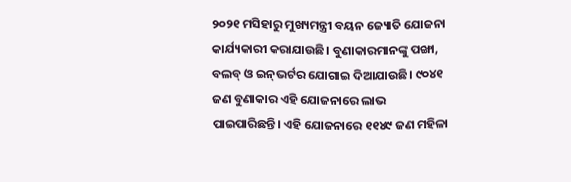୨୦୨୧ ମସିହାରୁ ମୁଖ୍ୟମନ୍ତ୍ରୀ ବୟନ ଜ୍ୟୋତି ଯୋଜନା କାର୍ଯ୍ୟକାରୀ କରାଯାଉଛି। ବୁଣାକାରମାନଙ୍କୁ ପଙ୍ଖା, ବଲବ୍‌ ଓ ଇନ୍‌ଭର୍ଟର ଯୋଗାଇ ଦିଆଯାଉଛି। ୯୦୪୧ ଜଣ ବୁଣାକାର ଏହି ଯୋଜନାରେ ଲାଭ ପାଇପାରିଛନ୍ତି। ଏହି ଯୋଜନାରେ ୧୧୪୯ ଜଣ ମହିଳା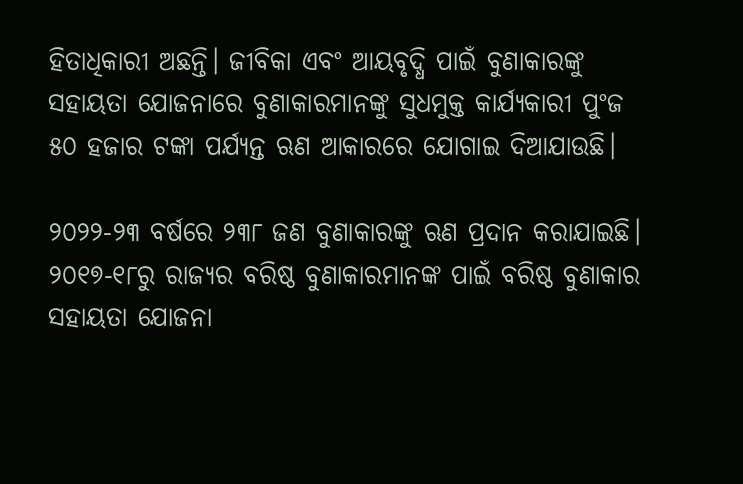ହିତାଧିକାରୀ ଅଛନ୍ତି। ଜୀବିକା ଏବଂ ଆୟବୃଦ୍ଧି ପାଇଁ ବୁଣାକାରଙ୍କୁ ସହାୟତା ଯୋଜନାରେ ବୁଣାକାରମାନଙ୍କୁ ସୁଧମୁକ୍ତ କାର୍ଯ୍ୟକାରୀ ପୁଂଜ ୫୦ ହଜାର ଟଙ୍କା ପର୍ଯ୍ୟନ୍ତ ଋଣ ଆକାରରେ ଯୋଗାଇ ଦିଆଯାଉଛି।

୨୦୨୨-୨୩ ବର୍ଷରେ ୨୩୮ ଜଣ ବୁଣାକାରଙ୍କୁ ଋଣ ପ୍ରଦାନ କରାଯାଇଛି। ୨୦୧୭-୧୮ରୁ ରାଜ୍ୟର ବରିଷ୍ଠ ବୁଣାକାରମାନଙ୍କ ପାଇଁ ବରିଷ୍ଠ ବୁଣାକାର ସହାୟତା ଯୋଜନା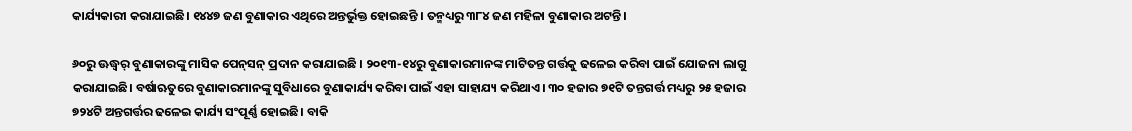କାର୍ଯ୍ୟକାରୀ କରାଯାଇଛି। ୧୪୪୭ ଜଣ ବୁଣାକାର ଏଥିରେ ଅନ୍ତର୍ଭୁକ୍ତ ହୋଇଛନ୍ତି । ତନ୍ମଧ୍ୟରୁ ୩୮୪ ଜଣ ମହିଳା ବୁଣାକାର ଅଟନ୍ତି।

୬୦ରୁ ଊଦ୍ଧ୍ୱର୍ ବୁଣାକାରଙ୍କୁ ମାସିକ ପେନ୍‌ସନ୍‌ ପ୍ରଦାନ କରାଯାଇଛି । ୨୦୧୩-୧୪ରୁ ବୁଣାକାରମାନଙ୍କ ମାଟିତନ୍ତ ଗର୍ତ୍ତକୁ ଢଳେଇ କରିବା ପାଇଁ ଯୋଜନା ଲାଗୁ କରାଯାଇଛି। ବର୍ଷାଋତୁରେ ବୁଣାକାରମାନଙ୍କୁ ସୁବିଧାରେ ବୁଣାକାର୍ଯ୍ୟ କରିବା ପାଇଁ ଏହା ସାହାଯ୍ୟ କରିଥାଏ। ୩୦ ହଜାର ୭୧ଟି ତନ୍ତଗର୍ତ୍ତ ମଧ୍ୟରୁ ୨୫ ହଜାର ୭୨୪ଟି ଅନ୍ତଗର୍ତ୍ତର ଢଳେଇ କାର୍ଯ୍ୟ ସଂପୂର୍ଣ୍ଣ ହୋଇଛି। ବାକି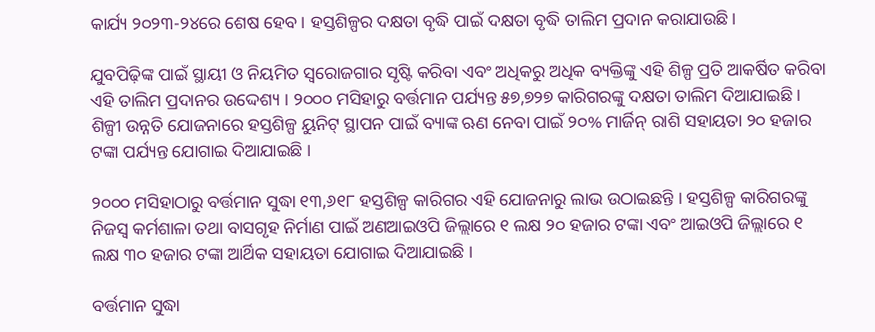କାର୍ଯ୍ୟ ୨୦୨୩-୨୪ରେ ଶେଷ ହେବ। ହସ୍ତଶିଳ୍ପର ଦକ୍ଷତା ବୃଦ୍ଧି ପାଇଁ ଦକ୍ଷତା ବୃଦ୍ଧି ତାଲିମ ପ୍ରଦାନ କରାଯାଉଛି।

ଯୁବପିଢ଼ିଙ୍କ ପାଇଁ ସ୍ଥାୟୀ ଓ ନିୟମିତ ସ୍ୱରୋଜଗାର ସୃଷ୍ଟି କରିବା ଏବଂ ଅଧିକରୁ ଅଧିକ ବ୍ୟକ୍ତିଙ୍କୁ ଏହି ଶିଳ୍ପ ପ୍ରତି ଆକର୍ଷିତ କରିବା ଏହି ତାଲିମ ପ୍ରଦାନର ଉଦ୍ଦେଶ୍ୟ । ୨୦୦୦ ମସିହାରୁ ବର୍ତ୍ତମାନ ପର୍ଯ୍ୟନ୍ତ ୫୭,୭୨୭ କାରିଗରଙ୍କୁ ଦକ୍ଷତା ତାଲିମ ଦିଆଯାଇଛି । ଶିଳ୍ପୀ ଉନ୍ନତି ଯୋଜନାରେ ହସ୍ତଶିଳ୍ପ ୟୁନିଟ୍‌ ସ୍ଥାପନ ପାଇଁ ବ୍ୟାଙ୍କ ଋଣ ନେବା ପାଇଁ ୨୦% ମାର୍ଜିନ୍‌ ରାଶି ସହାୟତା ୨୦ ହଜାର ଟଙ୍କା ପର୍ଯ୍ୟନ୍ତ ଯୋଗାଇ ଦିଆଯାଇଛି ।

୨୦୦୦ ମସିହାଠାରୁ ବର୍ତ୍ତମାନ ସୁଦ୍ଧା ୧୩,୬୧୮ ହସ୍ତଶିଳ୍ପ କାରିଗର ଏହି ଯୋଜନାରୁ ଲାଭ ଉଠାଇଛନ୍ତି । ହସ୍ତଶିଳ୍ପ କାରିଗରଙ୍କୁ ନିଜସ୍ୱ କର୍ମଶାଳା ତଥା ବାସଗୃହ ନିର୍ମାଣ ପାଇଁ ଅଣଆଇଓପି ଜିଲ୍ଲାରେ ୧ ଲକ୍ଷ ୨୦ ହଜାର ଟଙ୍କା ଏବଂ ଆଇଓପି ଜିଲ୍ଲାରେ ୧ ଲକ୍ଷ ୩୦ ହଜାର ଟଙ୍କା ଆର୍ଥିକ ସହାୟତା ଯୋଗାଇ ଦିଆଯାଇଛି ।

ବର୍ତ୍ତମାନ ସୁଦ୍ଧା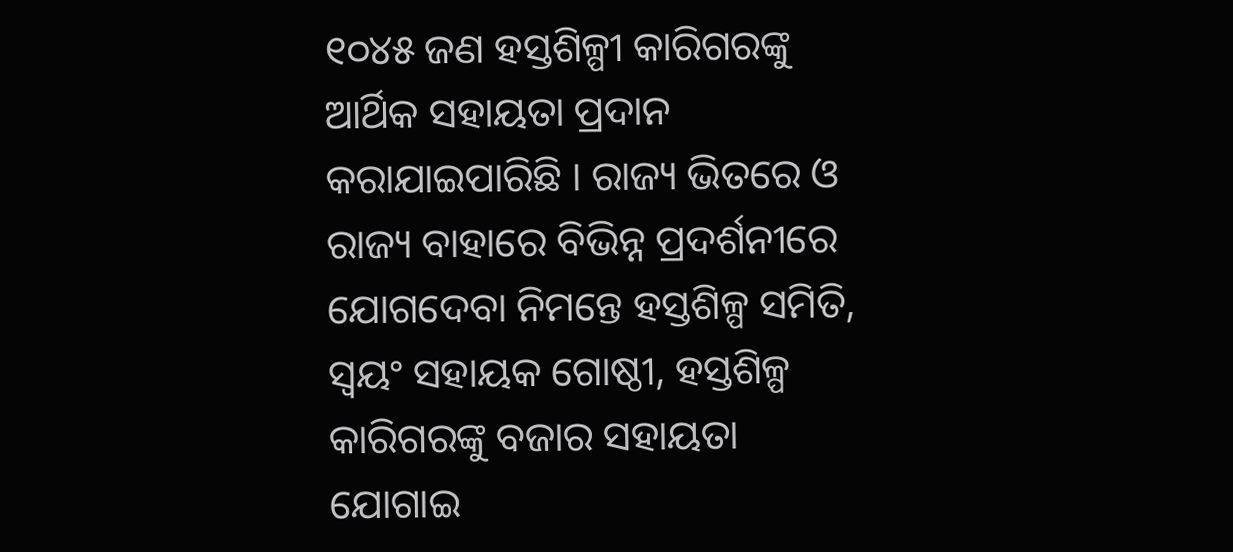୧୦୪୫ ଜଣ ହସ୍ତଶିଳ୍ପୀ କାରିଗରଙ୍କୁ ଆର୍ଥିକ ସହାୟତା ପ୍ରଦାନ କରାଯାଇପାରିଛି । ରାଜ୍ୟ ଭିତରେ ଓ ରାଜ୍ୟ ବାହାରେ ବିଭିନ୍ନ ପ୍ରଦର୍ଶନୀରେ ଯୋଗଦେବା ନିମନ୍ତେ ହସ୍ତଶିଳ୍ପ ସମିତି, ସ୍ୱୟଂ ସହାୟକ ଗୋଷ୍ଠୀ, ହସ୍ତଶିଳ୍ପ କାରିଗରଙ୍କୁ ବଜାର ସହାୟତା ଯୋଗାଇ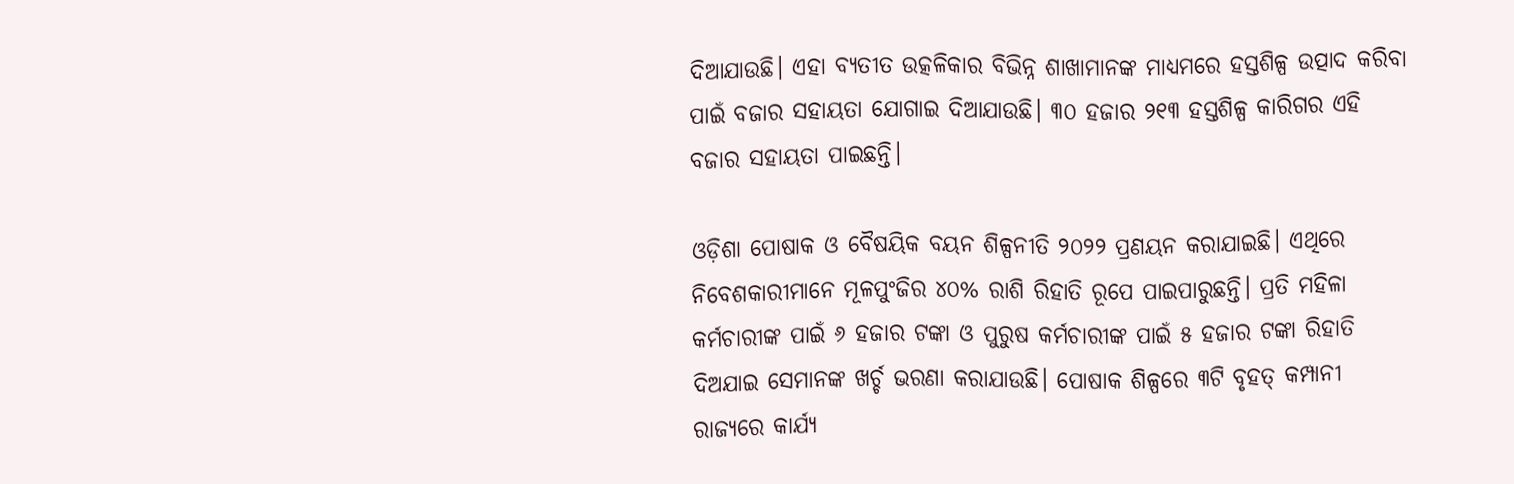ଦିଆଯାଉଛି। ଏହା ବ୍ୟତୀତ ଉତ୍କଳିକାର ବିଭିନ୍ନ ଶାଖାମାନଙ୍କ ମାଧ୍ୟମରେ ହସ୍ତଶିଳ୍ପ ଉତ୍ପାଦ କରିବା ପାଇଁ ବଜାର ସହାୟତା ଯୋଗାଇ ଦିଆଯାଉଛି। ୩୦ ହଜାର ୨୧୩ ହସ୍ତଶିଳ୍ପ କାରିଗର ଏହି ବଜାର ସହାୟତା ପାଇଛନ୍ତି।

ଓଡ଼ିଶା ପୋଷାକ ଓ ବୈଷୟିକ ବୟନ ଶିଳ୍ପନୀତି ୨୦୨୨ ପ୍ରଣୟନ କରାଯାଇଛି। ଏଥିରେ ନିବେଶକାରୀମାନେ ମୂଳପୁଂଜିର ୪୦% ରାଶି ରିହାତି ରୂପେ ପାଇପାରୁଛନ୍ତି। ପ୍ରତି ମହିଳା କର୍ମଚାରୀଙ୍କ ପାଇଁ ୬ ହଜାର ଟଙ୍କା ଓ ପୁରୁଷ କର୍ମଚାରୀଙ୍କ ପାଇଁ ୫ ହଜାର ଟଙ୍କା ରିହାତି ଦିଅଯାଇ ସେମାନଙ୍କ ଖର୍ଚ୍ଚ ଭରଣା କରାଯାଉଛି। ପୋଷାକ ଶିଳ୍ପରେ ୩ଟି ବୃହତ୍‌ କମ୍ପାନୀ ରାଜ୍ୟରେ କାର୍ଯ୍ୟ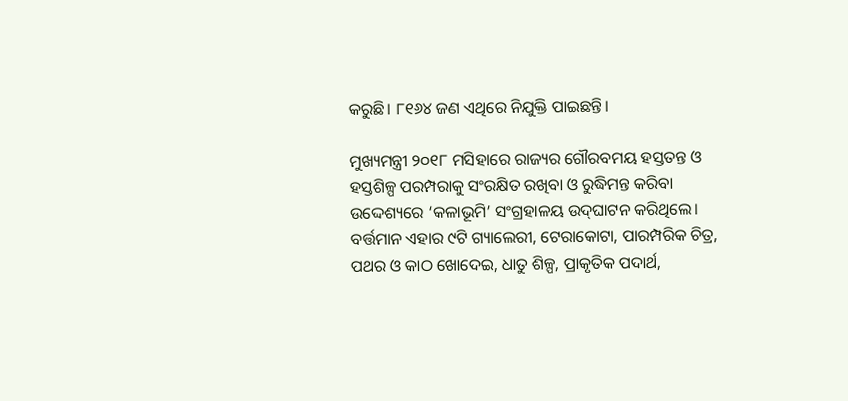କରୁଛି। ୮୧୬୪ ଜଣ ଏଥିରେ ନିଯୁକ୍ତି ପାଇଛନ୍ତି।

ମୁଖ୍ୟମନ୍ତ୍ରୀ ୨୦୧୮ ମସିହାରେ ରାଜ୍ୟର ଗୌରବମୟ ହସ୍ତତନ୍ତ ଓ ହସ୍ତଶିଳ୍ପ ପରମ୍ପରାକୁ ସଂରକ୍ଷିତ ରଖିବା ଓ ରୁଦ୍ଧିମନ୍ତ କରିବା ଉଦ୍ଦେଶ୍ୟରେ ‘କଳାଭୂମି’ ସଂଗ୍ରହାଳୟ ଉଦ୍‌ଘାଟନ କରିଥିଲେ। ବର୍ତ୍ତମାନ ଏହାର ୯ଟି ଗ୍ୟାଲେରୀ, ଟେରାକୋଟା, ପାରମ୍ପରିକ ଚିତ୍ର, ପଥର ଓ କାଠ ଖୋଦେଇ, ଧାତୁ ଶିଳ୍ପ, ପ୍ରାକୃତିକ ପଦାର୍ଥ,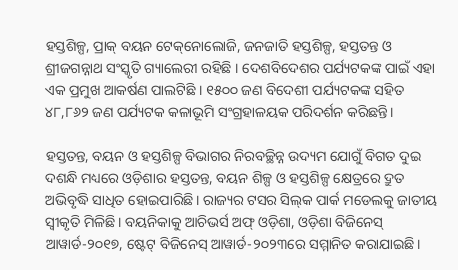ହସ୍ତଶିଳ୍ପ, ପ୍ରାକ୍‌ ବୟନ ଟେକ୍‌ନୋଲୋଜି, ଜନଜାତି ହସ୍ତଶିଳ୍ପ, ହସ୍ତତନ୍ତ ଓ ଶ୍ରୀଜଗନ୍ନାଥ ସଂସ୍କୃତି ଗ୍ୟାଲେରୀ ରହିଛି । ଦେଶବିଦେଶର ପର୍ଯ୍ୟଟକଙ୍କ ପାଇଁ ଏହା ଏକ ପ୍ରମୁଖ ଆକର୍ଷଣ ପାଲଟିଛି । ୧୫୦୦ ଜଣ ବିଦେଶୀ ପର୍ଯ୍ୟଟକଙ୍କ ସହିତ ୪୮,୮୬୨ ଜଣ ପର୍ଯ୍ୟଟକ କଳାଭୂମି ସଂଗ୍ରହାଳୟକ ପରିଦର୍ଶନ କରିଛନ୍ତି।

ହସ୍ତତନ୍ତ, ବୟନ ଓ ହସ୍ତଶିଳ୍ପ ବିଭାଗର ନିରବଚ୍ଛିନ୍ନ ଉଦ୍ୟମ ଯୋଗୁଁ ବିଗତ ଦୁଇ ଦଶନ୍ଧି ମଧ୍ୟରେ ଓଡ଼ିଶାର ହସ୍ତତନ୍ତ, ବୟନ ଶିଳ୍ପ ଓ ହସ୍ତଶିଳ୍ପ କ୍ଷେତ୍ରରେ ଦ୍ରୁତ ଅଭିବୃଦ୍ଧି ସାଧିତ ହୋଇପାରିଛି। ରାଜ୍ୟର ଟସର ସିଲ୍‌କ ପାର୍କ ମଡେଲକୁ ଜାତୀୟ ସ୍ୱୀକୃତି ମିଳିଛି। ବୟନିକାକୁ ଆଚିଭର୍ସ ଅଫ୍‌ ଓଡ଼ିଶା, ଓଡ଼ିଶା ବିଜିନେସ୍‌ ଆୱାର୍ଡ-୨୦୧୭, ଷ୍ଟେଟ୍‌ ବିଜିନେସ୍‌ ଆୱାର୍ଡ-୨୦୨୩ରେ ସମ୍ମାନିତ କରାଯାଇଛି।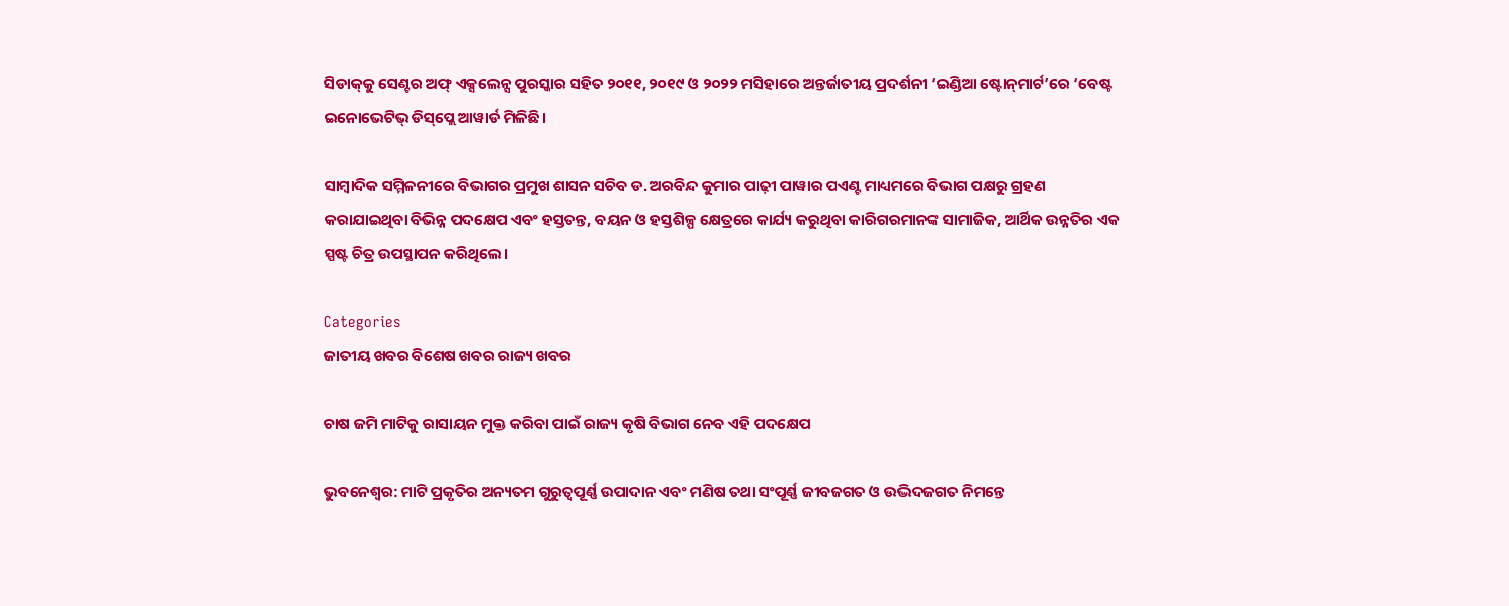ସିଡାକ୍‌କୁ ସେଣ୍ଟର ଅଫ୍‌ ଏକ୍ସଲେନ୍ସ ପୁରସ୍କାର ସହିତ ୨୦୧୧, ୨୦୧୯ ଓ ୨୦୨୨ ମସିହାରେ ଅନ୍ତର୍ଜାତୀୟ ପ୍ରଦର୍ଶନୀ ‘ଇଣ୍ଡିଆ ଷ୍ଟୋନ୍‌ମାର୍ଟ’ରେ ‘ବେଷ୍ଟ ଇନୋଭେଟିଭ୍‌ ଡିସ୍‌ପ୍ଲେ ଆୱାର୍ଡ ମିଳିଛି।

ସାମ୍ବାଦିକ ସମ୍ମିଳନୀରେ ବିଭାଗର ପ୍ରମୁଖ ଶାସନ ସଚିବ ଡ. ଅରବିନ୍ଦ କୁମାର ପାଢ଼ୀ ପାୱାର ପଏଣ୍ଟ ମାଧ୍ୟମରେ ବିଭାଗ ପକ୍ଷରୁ ଗ୍ରହଣ କରାଯାଇଥିବା ବିଭିନ୍ନ ପଦକ୍ଷେପ ଏବଂ ହସ୍ତତନ୍ତ, ବୟନ ଓ ହସ୍ତଶିଳ୍ପ କ୍ଷେତ୍ରରେ କାର୍ଯ୍ୟ କରୁଥିବା କାରିଗରମାନଙ୍କ ସାମାଜିକ, ଆର୍ଥିକ ଉନ୍ନତିର ଏକ ସ୍ପଷ୍ଟ ଚିତ୍ର ଉପସ୍ଥାପନ କରିଥିଲେ।

Categories
ଜାତୀୟ ଖବର ବିଶେଷ ଖବର ରାଜ୍ୟ ଖବର

ଚାଷ ଜମି ମାଟିକୁ ରାସାୟନ ମୁକ୍ତ କରିବା ପାଇଁ ରାଜ୍ୟ କୃଷି ବିଭାଗ ନେବ ଏହି ପଦକ୍ଷେପ

ଭୁବନେଶ୍ୱର: ମାଟି ପ୍ରକୃତିର ଅନ୍ୟତମ ଗୁରୁତ୍ୱପୂର୍ଣ୍ଣ ଉପାଦାନ ଏବଂ ମଣିଷ ତଥା ସଂପୂର୍ଣ୍ଣ ଜୀବଜଗତ ଓ ଉଦ୍ଭିଦଜଗତ ନିମନ୍ତେ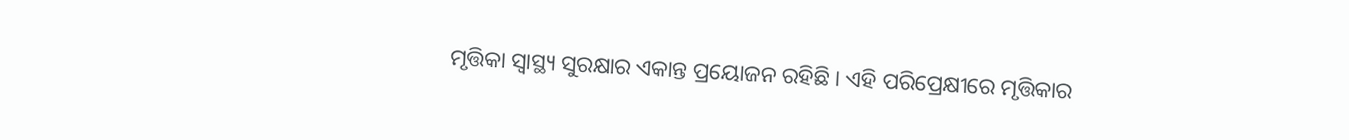ମୃତ୍ତିକା ସ୍ୱାସ୍ଥ୍ୟ ସୁରକ୍ଷାର ଏକାନ୍ତ ପ୍ରୟୋଜନ ରହିଛି । ଏହି ପରିପ୍ରେକ୍ଷୀରେ ମୃତ୍ତିକାର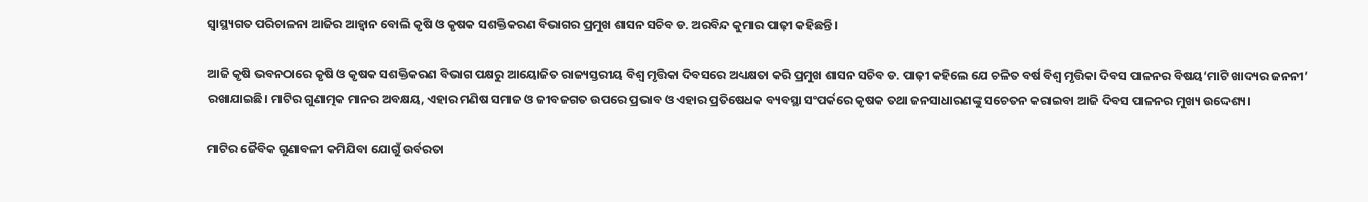ସ୍ୱାସ୍ଥ୍ୟଗତ ପରିଚାଳନା ଆଜିର ଆହ୍ୱାନ ବୋଲି କୃଷି ଓ କୃଷକ ସଶକ୍ତିକରଣ ବିଭାଗର ପ୍ରମୁଖ ଶାସନ ସଚିବ ଡ. ଅରବିନ୍ଦ କୁମାର ପାଢ଼ୀ କହିଛନ୍ତି ।

ଆଜି କୃଷି ଭବନଠାରେ କୃଷି ଓ କୃଷକ ସଶକ୍ତିକରଣ ବିଭାଗ ପକ୍ଷରୁ ଆୟୋଜିତ ରାଜ୍ୟସ୍ତରୀୟ ବିଶ୍ୱ ମୃତ୍ତିକା ଦିବସରେ ଅଧ୍ୟକ୍ଷତା କରି ପ୍ରମୁଖ ଶାସନ ସଚିବ ଡ. ପାଢ଼ୀ କହିଲେ ଯେ ଚଳିତ ବର୍ଷ ବିଶ୍ୱ ମୃତ୍ତିକା ଦିବସ ପାଳନର ବିଷୟ‘ମାଟି ଖାଦ୍ୟର ଜନନୀ’ ରଖାଯାଇଛି। ମାଟିର ଗୁଣାତ୍ମକ ମାନର ଅବକ୍ଷୟ, ଏହାର ମଣିଷ ସମାଜ ଓ ଜୀବଜଗତ ଉପରେ ପ୍ରଭାବ ଓ ଏହାର ପ୍ରତିଷେଧକ ବ୍ୟବସ୍ଥା ସଂପର୍କରେ କୃଷକ ତଥା ଜନସାଧାରଣଙ୍କୁ ସଚେତନ କରାଇବା ଆଜି ଦିବସ ପାଳନର ମୁଖ୍ୟ ଉଦ୍ଦେଶ୍ୟ।

ମାଟିର ଜୈବିକ ଗୁଣାବଳୀ କମିଯିବା ଯୋଗୁଁ ଉର୍ବରତା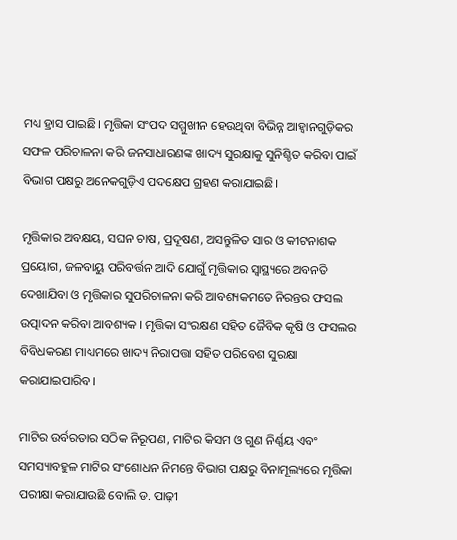ମଧ୍ୟ ହ୍ରାସ ପାଇଛି। ମୃତ୍ତିକା ସଂପଦ ସମ୍ମୁଖୀନ ହେଉଥିବା ବିଭିନ୍ନ ଆହ୍ୱାନଗୁଡ଼ିକର ସଫଳ ପରିଚାଳନା କରି ଜନସାଧାରଣଙ୍କ ଖାଦ୍ୟ ସୁରକ୍ଷାକୁ ସୁନିଶ୍ଚିତ କରିବା ପାଇଁ ବିଭାଗ ପକ୍ଷରୁ ଅନେକଗୁଡ଼ିଏ ପଦକ୍ଷେପ ଗ୍ରହଣ କରାଯାଇଛି।

ମୃତ୍ତିକାର ଅବକ୍ଷୟ, ସଘନ ଚାଷ, ପ୍ରଦୂଷଣ, ଅସନ୍ତୁଳିତ ସାର ଓ କୀଟନାଶକ ପ୍ରୟୋଗ, ଜଳବାୟୁ ପରିବର୍ତ୍ତନ ଆଦି ଯୋଗୁଁ ମୃତ୍ତିକାର ସ୍ୱାସ୍ଥ୍ୟରେ ଅବନତି ଦେଖାଯିବା ଓ ମୃତ୍ତିକାର ସୁପରିଚାଳନା କରି ଆବଶ୍ୟକମତେ ନିରନ୍ତର ଫସଲ ଉତ୍ପାଦନ କରିବା ଆବଶ୍ୟକ । ମୃତ୍ତିକା ସଂରକ୍ଷଣ ସହିତ ଜୈବିକ କୃଷି ଓ ଫସଲର ବିବିଧକରଣ ମାଧ୍ୟମରେ ଖାଦ୍ୟ ନିରାପତ୍ତା ସହିତ ପରିବେଶ ସୁରକ୍ଷା କରାଯାଇପାରିବ।

ମାଟିର ଉର୍ବରତାର ସଠିକ ନିରୂପଣ, ମାଟିର କିସମ ଓ ଗୁଣ ନିର୍ଣ୍ଣୟ ଏବଂ ସମସ୍ୟାବହୁଳ ମାଟିର ସଂଶୋଧନ ନିମନ୍ତେ ବିଭାଗ ପକ୍ଷରୁ ବିନାମୂଲ୍ୟରେ ମୃତ୍ତିକା ପରୀକ୍ଷା କରାଯାଉଛି ବୋଲି ଡ. ପାଢ଼ୀ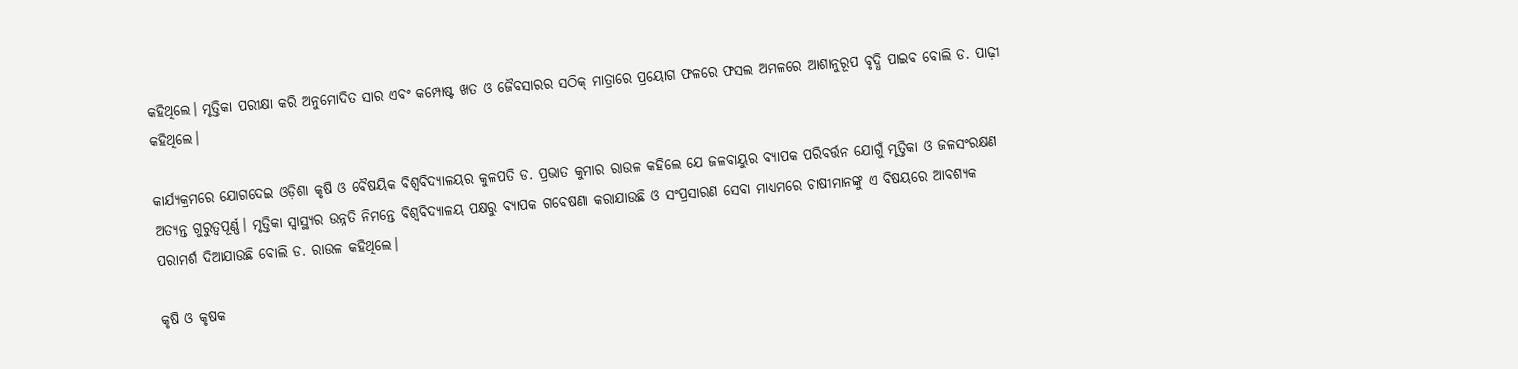କହିଥିଲେ। ମୃତ୍ତିକା ପରୀକ୍ଷା କରି ଅନୁମୋଦିତ ସାର ଏବଂ କମ୍ପୋଷ୍ଟ ଖତ ଓ ଜୈବସାରର ସଠିକ୍‌ ମାତ୍ରାରେ ପ୍ରୟୋଗ ଫଳରେ ଫସଲ ଅମଳରେ ଆଶାନୁରୂପ ବୃଦ୍ଧି ପାଇବ ବୋଲି ଡ. ପାଢ଼ୀ କହିଥିଲେ।

କାର୍ଯ୍ୟକ୍ରମରେ ଯୋଗଦେଇ ଓଡ଼ିଶା କୃଷି ଓ ବୈଷୟିକ ବିଶ୍ୱବିଦ୍ୟାଳୟର କୁଳପତି ଡ. ପ୍ରଭାତ କୁମାର ରାଉଳ କହିଲେ ଯେ ଜଳବାୟୁର ବ୍ୟାପକ ପରିବର୍ତ୍ତନ ଯୋଗୁଁ ମୃତ୍ତିକା ଓ ଜଳସଂରକ୍ଷଣ ଅତ୍ୟନ୍ତ ଗୁରୁତ୍ୱପୂର୍ଣ୍ଣ। ମୃତ୍ତିକା ସ୍ୱାସ୍ଥ୍ୟର ଉନ୍ନତି ନିମନ୍ତେ ବିଶ୍ୱବିଦ୍ୟାଳୟ ପକ୍ଷରୁ ବ୍ୟାପକ ଗବେଷଣା କରାଯାଉଛି ଓ ସଂପ୍ରସାରଣ ସେବା ମାଧ୍ୟମରେ ଚାଷୀମାନଙ୍କୁ ଏ ବିଷୟରେ ଆବଶ୍ୟକ ପରାମର୍ଶ ଦିଆଯାଉଛି ବୋଲି ଡ. ରାଉଳ କହିଥିଲେ।

କୃଷି ଓ କୃଷକ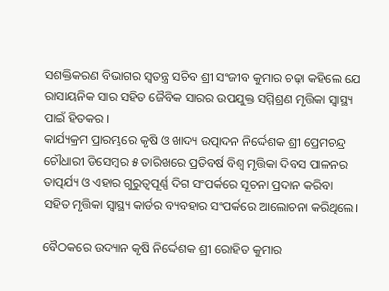ସଶକ୍ତିକରଣ ବିଭାଗର ସ୍ୱତନ୍ତ୍ର ସଚିବ ଶ୍ରୀ ସଂଜୀବ କୁମାର ଚଢ଼ା କହିଲେ ଯେ ରାସାୟନିକ ସାର ସହିତ ଜୈବିକ ସାରର ଉପଯୁକ୍ତ ସମ୍ମିଶ୍ରଣ ମୃତ୍ତିକା ସ୍ୱାସ୍ଥ୍ୟ ପାଇଁ ହିତକର ।
କାର୍ଯ୍ୟକ୍ରମ ପ୍ରାରମ୍ଭରେ କୃଷି ଓ ଖାଦ୍ୟ ଉତ୍ପାଦନ ନିର୍ଦ୍ଦେଶକ ଶ୍ରୀ ପ୍ରେମଚନ୍ଦ୍ର ଚୌଧାରୀ ଡିସେମ୍ବର ୫ ତାରିଖରେ ପ୍ରତିବର୍ଷ ବିଶ୍ୱ ମୃତ୍ତିକା ଦିବସ ପାଳନର ତାତ୍ପର୍ଯ୍ୟ ଓ ଏହାର ଗୁରୁତ୍ୱପୂର୍ଣ୍ଣ ଦିଗ ସଂପର୍କରେ ସୂଚନା ପ୍ରଦାନ କରିବା ସହିତ ମୃତ୍ତିକା ସ୍ୱାସ୍ଥ୍ୟ କାର୍ଡର ବ୍ୟବହାର ସଂପର୍କରେ ଆଲୋଚନା କରିଥିଲେ।

ବୈଠକରେ ଉଦ୍ୟାନ କୃଷି ନିର୍ଦ୍ଦେଶକ ଶ୍ରୀ ରୋହିତ କୁମାର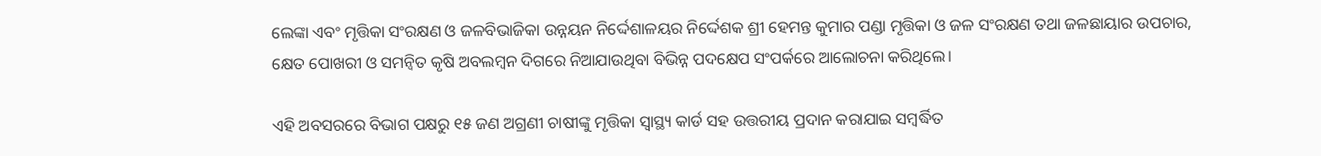ଲେଙ୍କା ଏବଂ ମୃତ୍ତିକା ସଂରକ୍ଷଣ ଓ ଜଳବିଭାଜିକା ଉନ୍ନୟନ ନିର୍ଦ୍ଦେଶାଳୟର ନିର୍ଦ୍ଦେଶକ ଶ୍ରୀ ହେମନ୍ତ କୁମାର ପଣ୍ଡା ମୃତ୍ତିକା ଓ ଜଳ ସଂରକ୍ଷଣ ତଥା ଜଳଛାୟାର ଉପଚାର, କ୍ଷେତ ପୋଖରୀ ଓ ସମନ୍ୱିତ କୃଷି ଅବଲମ୍ବନ ଦିଗରେ ନିଆଯାଉଥିବା ବିଭିନ୍ନ ପଦକ୍ଷେପ ସଂପର୍କରେ ଆଲୋଚନା କରିଥିଲେ।

ଏହି ଅବସରରେ ବିଭାଗ ପକ୍ଷରୁ ୧୫ ଜଣ ଅଗ୍ରଣୀ ଚାଷୀଙ୍କୁ ମୃତ୍ତିକା ସ୍ୱାସ୍ଥ୍ୟ କାର୍ଡ ସହ ଉତ୍ତରୀୟ ପ୍ରଦାନ କରାଯାଇ ସମ୍ବର୍ଦ୍ଧିତ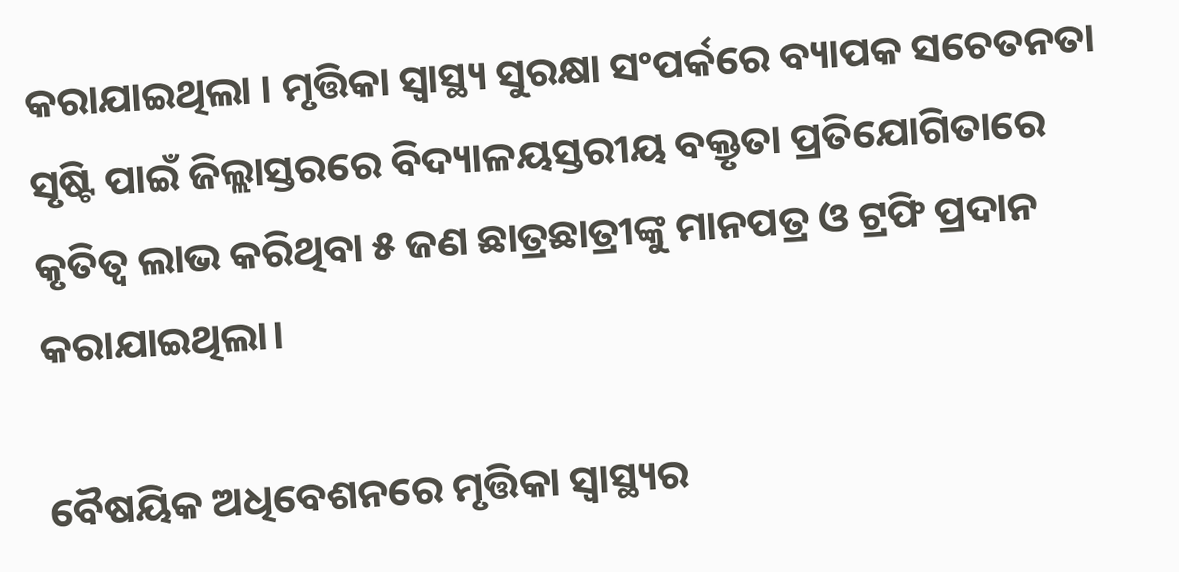କରାଯାଇଥିଲା । ମୃତ୍ତିକା ସ୍ୱାସ୍ଥ୍ୟ ସୁରକ୍ଷା ସଂପର୍କରେ ବ୍ୟାପକ ସଚେତନତା ସୃଷ୍ଟି ପାଇଁ ଜିଲ୍ଲାସ୍ତରରେ ବିଦ୍ୟାଳୟସ୍ତରୀୟ ବକ୍ତୃତା ପ୍ରତିଯୋଗିତାରେ କୃତିତ୍ୱ ଲାଭ କରିଥିବା ୫ ଜଣ ଛାତ୍ରଛାତ୍ରୀଙ୍କୁ ମାନପତ୍ର ଓ ଟ୍ରଫି ପ୍ରଦାନ କରାଯାଇଥିଲା।

ବୈଷୟିକ ଅଧିବେଶନରେ ମୃତ୍ତିକା ସ୍ୱାସ୍ଥ୍ୟର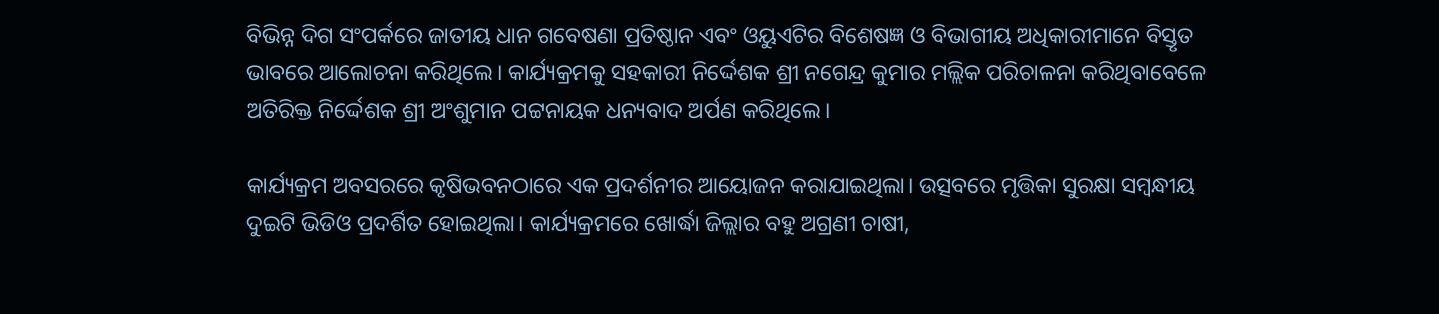ବିଭିନ୍ନ ଦିଗ ସଂପର୍କରେ ଜାତୀୟ ଧାନ ଗବେଷଣା ପ୍ରତିଷ୍ଠାନ ଏବଂ ଓୟୁଏଟିର ବିଶେଷଜ୍ଞ ଓ ବିଭାଗୀୟ ଅଧିକାରୀମାନେ ବିସ୍ତୃତ ଭାବରେ ଆଲୋଚନା କରିଥିଲେ। କାର୍ଯ୍ୟକ୍ରମକୁ ସହକାରୀ ନିର୍ଦ୍ଦେଶକ ଶ୍ରୀ ନଗେନ୍ଦ୍ର କୁମାର ମଲ୍ଲିକ ପରିଚାଳନା କରିଥିବାବେଳେ ଅତିରିକ୍ତ ନିର୍ଦ୍ଦେଶକ ଶ୍ରୀ ଅଂଶୁମାନ ପଟ୍ଟନାୟକ ଧନ୍ୟବାଦ ଅର୍ପଣ କରିଥିଲେ।

କାର୍ଯ୍ୟକ୍ରମ ଅବସରରେ କୃଷିଭବନଠାରେ ଏକ ପ୍ରଦର୍ଶନୀର ଆୟୋଜନ କରାଯାଇଥିଲା। ଉତ୍ସବରେ ମୃତ୍ତିକା ସୁରକ୍ଷା ସମ୍ବନ୍ଧୀୟ ଦୁଇଟି ଭିଡିଓ ପ୍ରଦର୍ଶିତ ହୋଇଥିଲା। କାର୍ଯ୍ୟକ୍ରମରେ ଖୋର୍ଦ୍ଧା ଜିଲ୍ଲାର ବହୁ ଅଗ୍ରଣୀ ଚାଷୀ,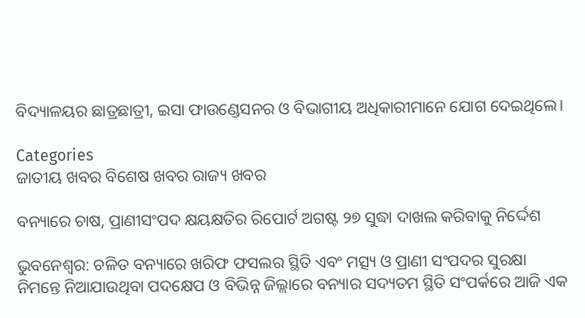ବିଦ୍ୟାଳୟର ଛାତ୍ରଛାତ୍ରୀ, ଇସା ଫାଉଣ୍ଡେସନର ଓ ବିଭାଗୀୟ ଅଧିକାରୀମାନେ ଯୋଗ ଦେଇଥିଲେ।

Categories
ଜାତୀୟ ଖବର ବିଶେଷ ଖବର ରାଜ୍ୟ ଖବର

ବନ୍ୟାରେ ଚାଷ, ପ୍ରାଣୀସଂପଦ କ୍ଷୟକ୍ଷତିର ରିପୋର୍ଟ ଅଗଷ୍ଟ ୨୭ ସୁଦ୍ଧା ଦାଖଲ କରିବାକୁ ନିର୍ଦ୍ଦେଶ

ଭୁବନେଶ୍ୱର: ଚଳିତ ବନ୍ୟାରେ ଖରିଫ ଫସଲର ସ୍ଥିତି ଏବଂ ମତ୍ସ୍ୟ ଓ ପ୍ରାଣୀ ସଂପଦର ସୁରକ୍ଷା ନିମନ୍ତେ ନିଆଯାଉଥିବା ପଦକ୍ଷେପ ଓ ବିଭିନ୍ନ ଜିଲ୍ଲାରେ ବନ୍ୟାର ସଦ୍ୟତମ ସ୍ଥିତି ସଂପର୍କରେ ଆଜି ଏକ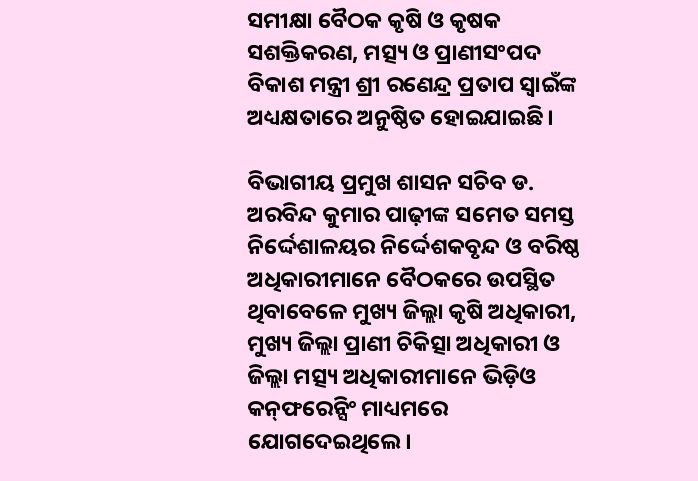ସମୀକ୍ଷା ବୈଠକ କୃଷି ଓ କୃଷକ ସଶକ୍ତିକରଣ, ମତ୍ସ୍ୟ ଓ ପ୍ରାଣୀସଂପଦ ବିକାଶ ମନ୍ତ୍ରୀ ଶ୍ରୀ ରଣେନ୍ଦ୍ର ପ୍ରତାପ ସ୍ୱାଇଁଙ୍କ ଅଧ୍ୟକ୍ଷତାରେ ଅନୁଷ୍ଠିତ ହୋଇଯାଇଛି।

ବିଭାଗୀୟ ପ୍ରମୁଖ ଶାସନ ସଚିବ ଡ. ଅରବିନ୍ଦ କୁମାର ପାଢ଼ୀଙ୍କ ସମେତ ସମସ୍ତ ନିର୍ଦ୍ଦେଶାଳୟର ନିର୍ଦ୍ଦେଶକବୃନ୍ଦ ଓ ବରିଷ୍ଠ ଅଧିକାରୀମାନେ ବୈଠକରେ ଉପସ୍ଥିତ ଥିବାବେଳେ ମୁଖ୍ୟ ଜିଲ୍ଲା କୃଷି ଅଧିକାରୀ, ମୁଖ୍ୟ ଜିଲ୍ଲା ପ୍ରାଣୀ ଚିକିତ୍ସା ଅଧିକାରୀ ଓ ଜିଲ୍ଲା ମତ୍ସ୍ୟ ଅଧିକାରୀମାନେ ଭିଡ଼ିଓ କନ୍‌ଫରେନ୍ସିଂ ମାଧ୍ୟମରେ ଯୋଗଦେଇଥିଲେ।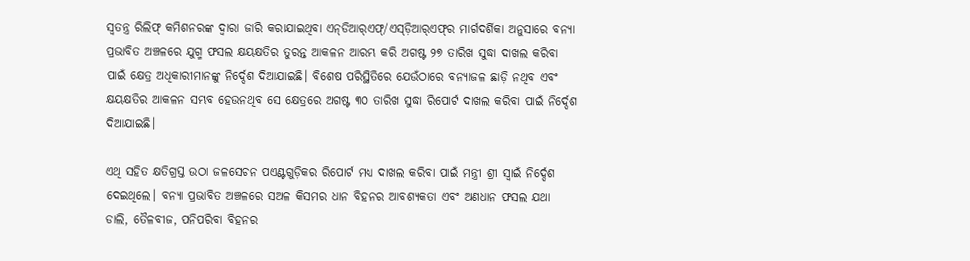ସ୍ୱତନ୍ତ୍ର ରିଲିଫ୍‌ କମିଶନରଙ୍କ ଦ୍ୱାରା ଜାରି କରାଯାଇଥିବା ଏନ୍‌ଡିଆର୍‌ଏଫ୍‌/ଏସ୍‌ଡ଼ିଆର୍‌ଏଫ୍‌ର ମାର୍ଗଦର୍ଶିକା ଅନୁସାରେ ବନ୍ୟା ପ୍ରଭାବିତ ଅଞ୍ଚଳରେ ଯୁଗ୍ମ ଫସଲ କ୍ଷୟକ୍ଷତିର ତୁରନ୍ତ ଆକଳନ ଆରମ୍ଭ କରି ଅଗଷ୍ଟ ୨୭ ତାରିଖ ସୁଦ୍ଧା ଦାଖଲ କରିବା ପାଇଁ କ୍ଷେତ୍ର ଅଧିକାରୀମାନଙ୍କୁ ନିର୍ଦ୍ଦେଶ ଦିଆଯାଇଛି। ବିଶେଷ ପରିସ୍ଥିତିରେ ଯେଉଁଠାରେ ବନ୍ୟାଜଳ ଛାଡ଼ି ନଥିବ ଏବଂ କ୍ଷୟକ୍ଷତିର ଆକଳନ ସମ୍ଭବ ହେଉନଥିବ ସେ କ୍ଷେତ୍ରରେ ଅଗଷ୍ଟ ୩୦ ତାରିଖ ସୁଦ୍ଧା ରିପୋର୍ଟ ଦାଖଲ କରିବା ପାଇଁ ନିର୍ଦ୍ଦେଶ ଦିଆଯାଇଛି।

ଏଥି ସହିତ କ୍ଷତିଗ୍ରସ୍ତ ଉଠା ଜଳସେଚନ ପଏଣ୍ଟଗୁଡ଼ିକର ରିପୋର୍ଟ ମଧ୍ୟ ଦାଖଲ କରିବା ପାଇଁ ମନ୍ତ୍ରୀ ଶ୍ରୀ ସ୍ୱାଇଁ ନିର୍ଦ୍ଦେଶ ଦେଇଥିଲେ। ବନ୍ୟା ପ୍ରଭାବିତ ଅଞ୍ଚଳରେ ସଅଳ କିସମର ଧାନ ବିହନର ଆବଶ୍ୟକତା ଏବଂ ଅଣଧାନ ଫସଲ ଯଥା ଡାଲି, ତୈଳବୀଜ, ପନିପରିବା ବିହନର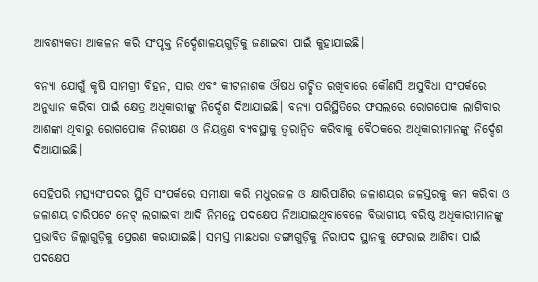ଆବଶ୍ୟକତା ଆକଳନ କରି ସଂପୃକ୍ତ ନିର୍ଦ୍ଦେଶାଳୟଗୁଡ଼ିକୁ ଜଣାଇବା ପାଇଁ କୁହାଯାଇଛି।

ବନ୍ୟା ଯୋଗୁଁ କୃଷି ସାମଗ୍ରୀ ବିହନ, ସାର ଏବଂ କୀଟନାଶକ ଔଷଧ ଗଚ୍ଛିତ ରଖିବାରେ କୌଣସି ଅସୁବିଧା ସଂପର୍କରେ ଅନୁଧ୍ୟାନ କରିବା ପାଇଁ କ୍ଷେତ୍ର ଅଧିକାରୀଙ୍କୁ ନିର୍ଦ୍ଦେଶ ଦିଆଯାଇଛି। ବନ୍ୟା ପରିସ୍ଥିତିରେ ଫସଲରେ ରୋଗପୋକ ଲାଗିବାର ଆଶଙ୍କା ଥିବାରୁ ରୋଗପୋକ ନିରୀକ୍ଷଣ ଓ ନିୟନ୍ତ୍ରଣ ବ୍ୟବସ୍ଥାକୁ ତ୍ୱରାନ୍ୱିତ କରିବାକୁ ବୈଠକରେ ଅଧିକାରୀମାନଙ୍କୁ ନିର୍ଦ୍ଦେଶ ଦିଆଯାଇଛି।

ସେହିପରି ମତ୍ସ୍ୟସଂପଦର ସ୍ଥିତି ସଂପର୍କରେ ସମୀକ୍ଷା କରି ମଧୁରଜଳ ଓ କ୍ଷାରିପାଣିର ଜଳାଶୟର ଜଳସ୍ତରକୁ କମ କରିବା ଓ ଜଳାଶୟ ଚାରିପଟେ ନେଟ୍‌ ଲଗାଇବା ଆଦି ନିମନ୍ତେ ପଦକ୍ଷେପ ନିଆଯାଇଥିବାବେଳେ ବିଭାଗୀୟ ବରିଷ୍ଠ ଅଧିକାରୀମାନଙ୍କୁ ପ୍ରଭାବିତ ଜିଲ୍ଲାଗୁଡ଼ିକୁ ପ୍ରେରଣ କରାଯାଇଛି। ସମସ୍ତ ମାଛଧରା ଡଙ୍ଗାଗୁଡ଼ିକୁ ନିରାପଦ ସ୍ଥାନକୁ ଫେରାଇ ଆଣିବା ପାଇଁ ପଦକ୍ଷେପ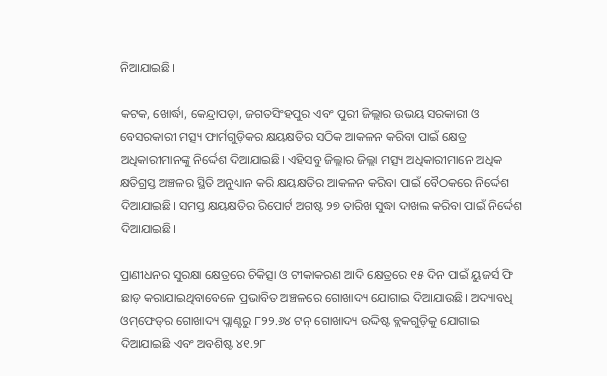ନିଆଯାଇଛି।

କଟକ, ଖୋର୍ଦ୍ଧା, କେନ୍ଦ୍ରାପଡ଼ା, ଜଗତସିଂହପୁର ଏବଂ ପୁରୀ ଜିଲ୍ଲାର ଉଭୟ ସରକାରୀ ଓ ବେସରକାରୀ ମତ୍ସ୍ୟ ଫାର୍ମଗୁଡ଼ିକର କ୍ଷୟକ୍ଷତିର ସଠିକ ଆକଳନ କରିବା ପାଇଁ କ୍ଷେତ୍ର ଅଧିକାରୀମାନଙ୍କୁ ନିର୍ଦ୍ଦେଶ ଦିଆଯାଇଛି। ଏହିସବୁ ଜିଲ୍ଲାର ଜିଲ୍ଲା ମତ୍ସ୍ୟ ଅଧିକାରୀମାନେ ଅଧିକ କ୍ଷତିଗ୍ରସ୍ତ ଅଞ୍ଚଳର ସ୍ଥିତି ଅନୁଧ୍ୟାନ କରି କ୍ଷୟକ୍ଷତିର ଆକଳନ କରିବା ପାଇଁ ବୈଠକରେ ନିର୍ଦ୍ଦେଶ ଦିଆଯାଇଛି। ସମସ୍ତ କ୍ଷୟକ୍ଷତିର ରିପୋର୍ଟ ଅଗଷ୍ଟ ୨୭ ତାରିଖ ସୁଦ୍ଧା ଦାଖଲ କରିବା ପାଇଁ ନିର୍ଦ୍ଦେଶ ଦିଆଯାଇଛି।

ପ୍ରାଣୀଧନର ସୁରକ୍ଷା କ୍ଷେତ୍ରରେ ଚିକିତ୍ସା ଓ ଟୀକାକରଣ ଆଦି କ୍ଷେତ୍ରରେ ୧୫ ଦିନ ପାଇଁ ୟୁଜର୍ସ ଫି ଛାଡ଼ କରାଯାଇଥିବାବେଳେ ପ୍ରଭାବିତ ଅଞ୍ଚଳରେ ଗୋଖାଦ୍ୟ ଯୋଗାଇ ଦିଆଯାଉଛି। ଅଦ୍ୟାବଧି ଓମ୍‌ଫେଡ୍‌ର ଗୋଖାଦ୍ୟ ପ୍ଲାଣ୍ଟରୁ ୮୨୨.୬୪ ଟନ୍‌ ଗୋଖାଦ୍ୟ ଉଦ୍ଦିଷ୍ଟ ବ୍ଲକଗୁଡ଼ିକୁ ଯୋଗାଇ ଦିଆଯାଇଛି ଏବଂ ଅବଶିଷ୍ଟ ୪୧.୨୮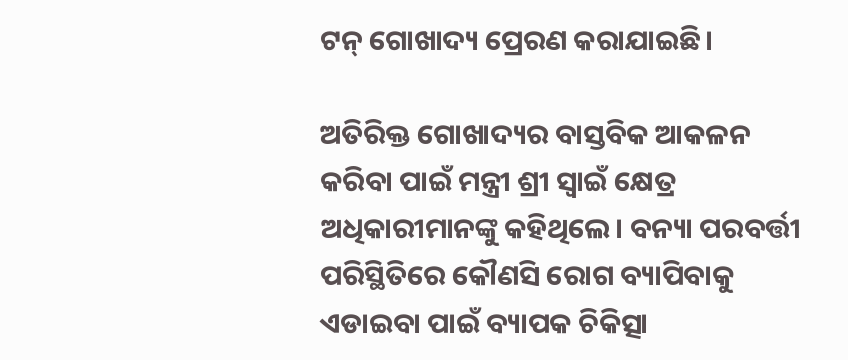ଟନ୍‌ ଗୋଖାଦ୍ୟ ପ୍ରେରଣ କରାଯାଇଛି।

ଅତିରିକ୍ତ ଗୋଖାଦ୍ୟର ବାସ୍ତବିକ ଆକଳନ କରିବା ପାଇଁ ମନ୍ତ୍ରୀ ଶ୍ରୀ ସ୍ୱାଇଁ କ୍ଷେତ୍ର ଅଧିକାରୀମାନଙ୍କୁ କହିଥିଲେ। ବନ୍ୟା ପରବର୍ତ୍ତୀ ପରିସ୍ଥିତିରେ କୌଣସି ରୋଗ ବ୍ୟାପିବାକୁ ଏଡାଇବା ପାଇଁ ବ୍ୟାପକ ଚିକିତ୍ସା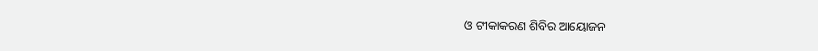ଓ ଟୀକାକରଣ ଶିବିର ଆୟୋଜନ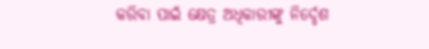କରିବା ପାଇଁ କ୍ଷେତ୍ର ଅଧିକାରୀଙ୍କୁ ନିର୍ଦ୍ଦେଶ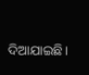ଦିଆଯାଇଛି।